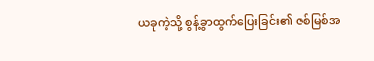ယခုကဲ့သို့ စွန့်ခွာထွက်ပြေးခြင်း၏ ဇစ်မြစ်အ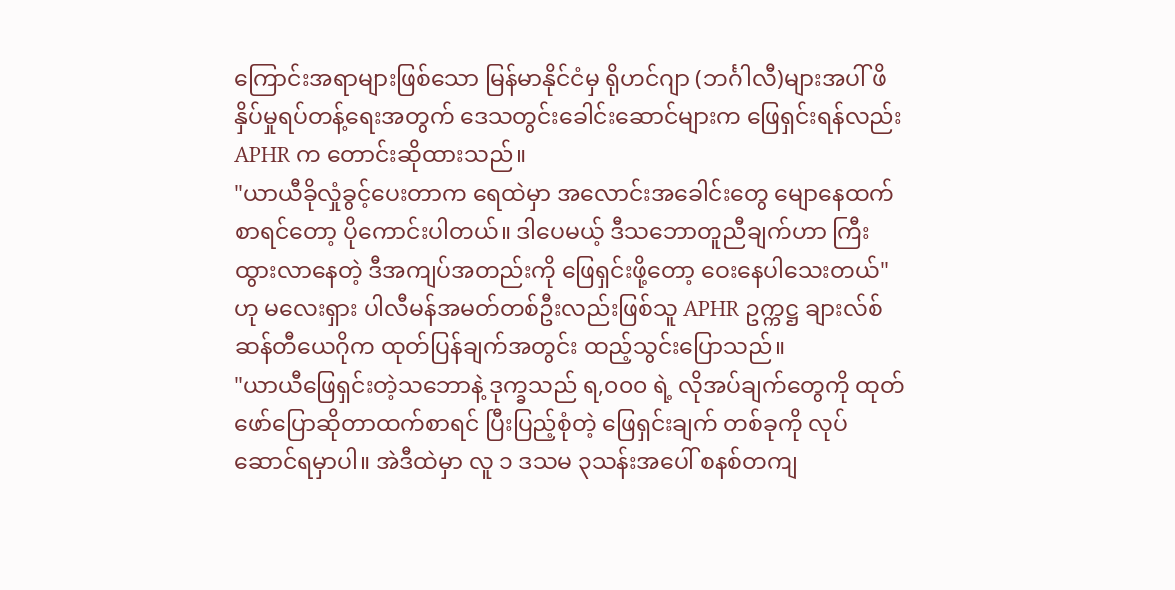ကြောင်းအရာများဖြစ်သော မြန်မာနိုင်ငံမှ ရိုဟင်ဂျာ (ဘင်္ဂါလီ)များအပါ် ဖိနှိပ်မှုရပ်တန့်ရေးအတွက် ဒေသတွင်းခေါင်းဆောင်များက ဖြေရှင်းရန်လည်း APHR က တောင်းဆိုထားသည်။
"ယာယီခိုလှုံခွင့်ပေးတာက ရေထဲမှာ အလောင်းအခေါင်းတွေ မျောနေထက်စာရင်တော့ ပိုကောင်းပါတယ်။ ဒါပေမယ့် ဒီသဘောတူညီချက်ဟာ ကြီးထွားလာနေတဲ့ ဒီအကျပ်အတည်းကို ဖြေရှင်းဖို့တော့ ဝေးနေပါသေးတယ်" ဟု မလေးရှား ပါလီမန်အမတ်တစ်ဦးလည်းဖြစ်သူ APHR ဥက္ကဋ္ဌ ချားလ်စ်ဆန်တီယေဂိုက ထုတ်ပြန်ချက်အတွင်း ထည့်သွင်းပြောသည်။
"ယာယီဖြေရှင်းတဲ့သဘောနဲ့ ဒုက္ခသည် ရ,၀၀၀ ရဲ့ လိုအပ်ချက်တွေကို ထုတ်ဖော်ပြောဆိုတာထက်စာရင် ပြီးပြည့်စုံတဲ့ ဖြေရှင်းချက် တစ်ခုကို လုပ်ဆောင်ရမှာပါ။ အဲဒီထဲမှာ လူ ၁ ဒသမ ၃သန်းအပေါ် စနစ်တကျ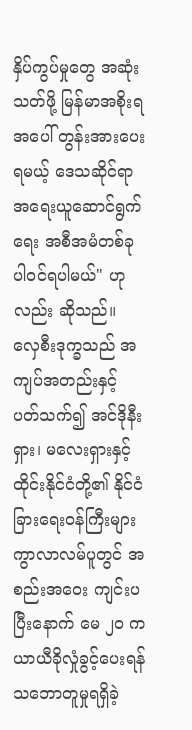နှိပ်ကွပ်မှုတွေ အဆုံးသတ်ဖို့ မြန်မာအစိုးရအပေါ် တွန်းအားပေးရမယ့် ဒေသဆိုင်ရာ အရေးယူဆောင်ရွက်ရေး အစီအမံတစ်ခု ပါဝင်ရပါမယ်" ဟုလည်း ဆိုသည်။
လှေစီးဒုက္ခသည် အကျပ်အတည်းနှင့် ပတ်သက်၍ အင်ဒိုနီးရှား၊ မလေးရှားနှင့် ထိုင်းနိုင်ငံတို့၏ နိုင်ငံခြားရေးဝန်ကြီးများ ကွာလာလမ်ပူတွင် အစည်းအဝေး ကျင်းပပြီးနောက် မေ ၂၀ က ယာယီခိုလှုံခွင့်ပေးရန် သဘောတူမှုရရှိခဲ့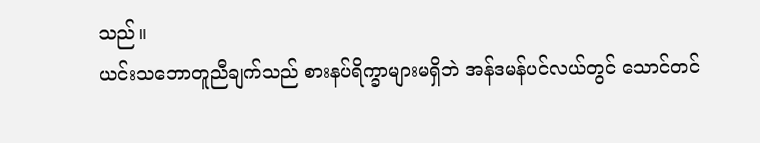သည်။
ယင်းသဘောတူညီချက်သည် စားနပ်ရိက္ခာများမရှိဘဲ အန်ဒမန်ပင်လယ်တွင် သောင်တင်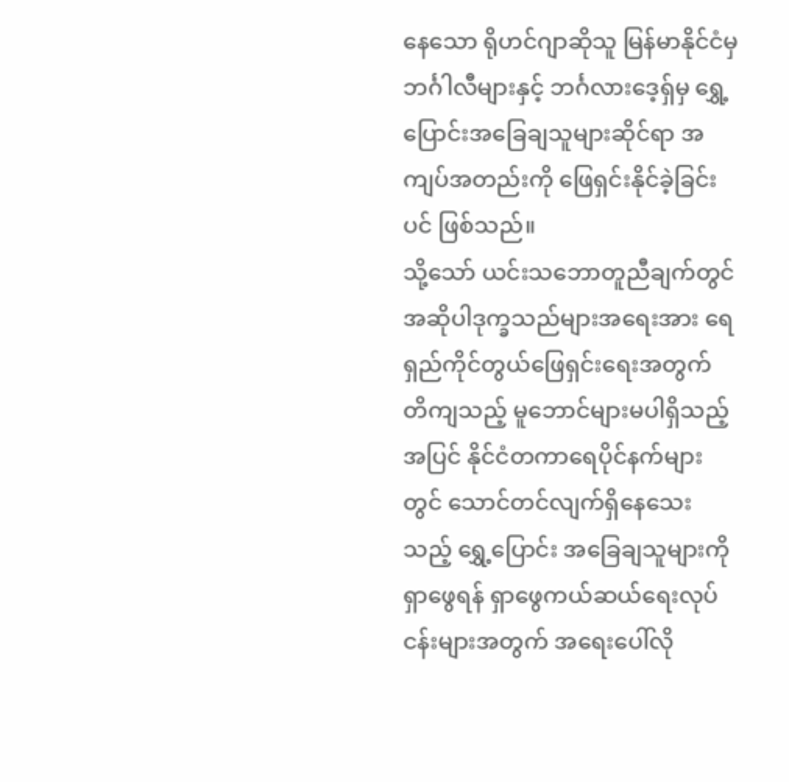နေသော ရိုဟင်ဂျာဆိုသူ မြန်မာနိုင်ငံမှ ဘင်္ဂါလီများနှင့် ဘင်္ဂလားဒေ့ရှ်မှ ရွှေ့ပြောင်းအခြေချသူများဆိုင်ရာ အကျပ်အတည်းကို ဖြေရှင်းနိုင်ခဲ့ခြင်းပင် ဖြစ်သည်။
သို့သော် ယင်းသဘောတူညီချက်တွင် အဆိုပါဒုက္ခသည်များအရေးအား ရေရှည်ကိုင်တွယ်ဖြေရှင်းရေးအတွက် တိကျသည့် မူဘောင်များမပါရှိသည့်အပြင် နိုင်ငံတကာရေပိုင်နက်များတွင် သောင်တင်လျက်ရှိနေသေးသည့် ရွှေ့ပြောင်း အခြေချသူများကို ရှာဖွေရန် ရှာဖွေကယ်ဆယ်ရေးလုပ်ငန်းများအတွက် အရေးပေါ်လို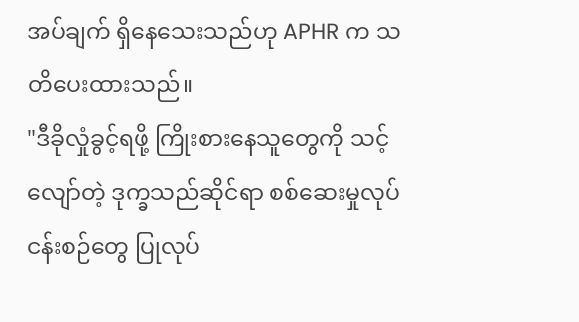အပ်ချက် ရှိနေသေးသည်ဟု APHR က သတိပေးထားသည်။
"ဒီခိုလှုံခွင့်ရဖို့ ကြိုးစားနေသူတွေကို သင့်လျော်တဲ့ ဒုက္ခသည်ဆိုင်ရာ စစ်ဆေးမှုလုပ်ငန်းစဉ်တွေ ပြုလုပ်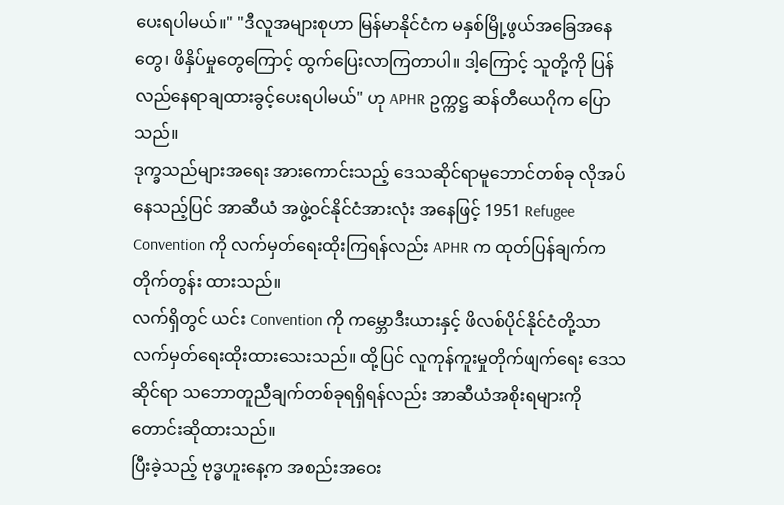ပေးရပါမယ်။" "ဒီလူအများစုဟာ မြန်မာနိုင်ငံက မနှစ်မြို့ဖွယ်အခြေအနေတွေ၊ ဖိနှိပ်မှုတွေကြောင့် ထွက်ပြေးလာကြတာပါ။ ဒါ့ကြောင့် သူတို့ကို ပြန်လည်နေရာချထားခွင့်ပေးရပါမယ်" ဟု APHR ဥက္ကဋ္ဌ ဆန်တီယေဂိုက ပြောသည်။
ဒုက္ခသည်များအရေး အားကောင်းသည့် ဒေသဆိုင်ရာမူဘောင်တစ်ခု လိုအပ်နေသည့်ပြင် အာဆီယံ အဖွဲ့ဝင်နိုင်ငံအားလုံး အနေဖြင့် 1951 Refugee Convention ကို လက်မှတ်ရေးထိုးကြရန်လည်း APHR က ထုတ်ပြန်ချက်က တိုက်တွန်း ထားသည်။
လက်ရှိတွင် ယင်း Convention ကို ကမ္ဘောဒီးယားနှင့် ဖိလစ်ပိုင်နိုင်ငံတို့သာ လက်မှတ်ရေးထိုးထားသေးသည်။ ထို့ပြင် လူကုန်ကူးမှုတိုက်ဖျက်ရေး ဒေသဆိုင်ရာ သဘောတူညီချက်တစ်ခုရရှိရန်လည်း အာဆီယံအစိုးရများကို တောင်းဆိုထားသည်။
ပြီးခဲ့သည့် ဗုဒ္ဓဟူးနေ့က အစည်းအဝေး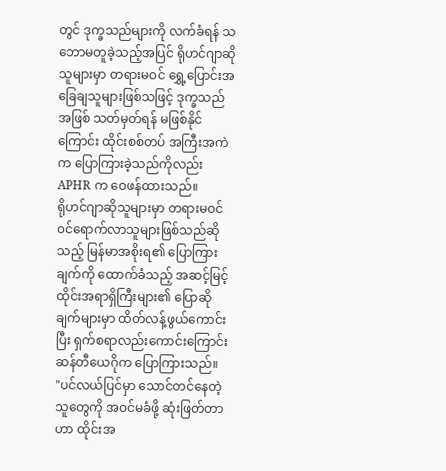တွင် ဒုက္ခသည်များကို လက်ခံရန် သဘောမတူခဲ့သည့်အပြင် ရိုဟင်ဂျာဆိုသူများမှာ တရားမဝင် ရွှေ့ပြောင်းအခြေချသူများဖြစ်သဖြင့် ဒုက္ခသည်အဖြစ် သတ်မှတ်ရန် မဖြစ်နိုင်ကြောင်း ထိုင်းစစ်တပ် အကြီးအကဲက ပြောကြားခဲ့သည်ကိုလည်း APHR က ဝေဖန်ထားသည်။
ရိုဟင်ဂျာဆိုသူများမှာ တရားမဝင် ၀င်ရောက်လာသူများဖြစ်သည်ဆိုသည့် မြန်မာအစိုးရ၏ ပြောကြားချက်ကို ထောက်ခံသည့် အဆင့်မြင့် ထိုင်းအရာရှိကြီးများ၏ ပြောဆိုချက်များမှာ ထိတ်လန့်ဖွယ်ကောင်းပြီး ရှက်စရာလည်းကောင်းကြောင်း ဆန်တီယေဂိုက ပြောကြားသည်။
"ပင်လယ်ပြင်မှာ သောင်တင်နေတဲ့သူတွေကို အဝင်မခံဖို့ ဆုံးဖြတ်တာဟာ ထိုင်းအ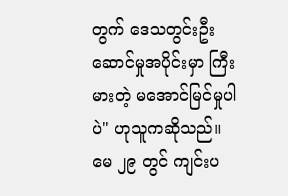တွက် ဒေသတွင်းဦးဆောင်မှုအပိုင်းမှာ ကြီးမားတဲ့ မအောင်မြင်မှုပါပဲ" ဟုသူကဆိုသည်။
မေ ၂၉ တွင် ကျင်းပ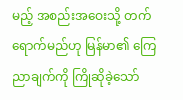မည့် အစည်းအဝေးသို့ တက်ရောက်မည်ဟု မြန်မာ၏ ကြေညာချက်ကို ကြိုဆိုခဲ့သော်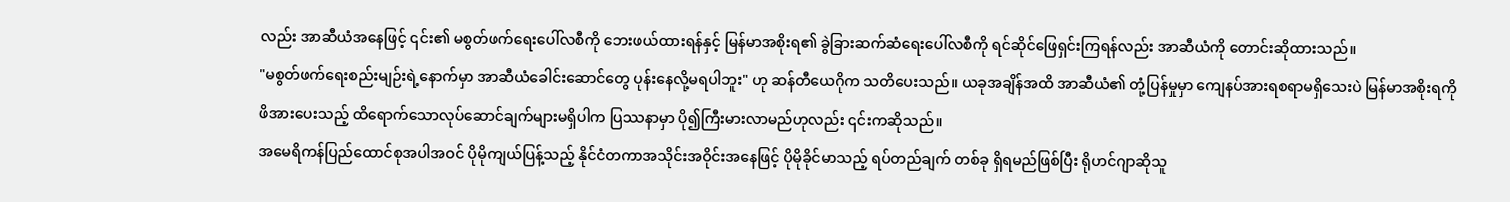လည်း အာဆီယံအနေဖြင့် ၎င်း၏ မစွတ်ဖက်ရေးပေါ်လစီကို ဘေးဖယ်ထားရန်နှင့် မြန်မာအစိုးရ၏ ခွဲခြားဆက်ဆံရေးပေါ်လစီကို ရင်ဆိုင်ဖြေရှင်းကြရန်လည်း အာဆီယံကို တောင်းဆိုထားသည်။
"မစွတ်ဖက်ရေးစည်းမျဉ်းရဲ့နောက်မှာ အာဆီယံခေါင်းဆောင်တွေ ပုန်းနေလို့မရပါဘူး" ဟု ဆန်တီယေဂိုက သတိပေးသည်။ ယခုအချိန်အထိ အာဆီယံ၏ တုံ့ပြန်မှုမှာ ကျေနပ်အားရစရာမရှိသေးပဲ မြန်မာအစိုးရကို ဖိအားပေးသည့် ထိရောက်သောလုပ်ဆောင်ချက်များမရှိပါက ပြဿနာမှာ ပို၍ကြီးမားလာမည်ဟုလည်း ၎င်းကဆိုသည်။
အမေရိကန်ပြည်ထောင်စုအပါအဝင် ပိုမိုကျယ်ပြန့်သည့် နိုင်ငံတကာအသိုင်းအဝိုင်းအနေဖြင့် ပိုမိုခိုင်မာသည့် ရပ်တည်ချက် တစ်ခု ရှိရမည်ဖြစ်ပြီး ရိုဟင်ဂျာဆိုသူ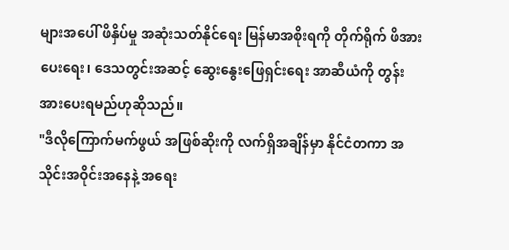များအပေါ် ဖိနှိပ်မှု အဆုံးသတ်နိုင်ရေး မြန်မာအစိုးရကို တိုက်ရိုက် ဖိအားပေးရေး၊ ဒေသတွင်းအဆင့် ဆွေးနွေးဖြေရှင်းရေး အာဆီယံကို တွန်းအားပေးရမည်ဟုဆိုသည်။
"ဒီလိုကြောက်မက်ဖွယ် အဖြစ်ဆိုးကို လက်ရှိအချိန်မှာ နိုင်ငံတကာ အသိုင်းအဝိုင်းအနေနဲ့ အရေး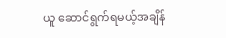ယူ ဆောင်ရွက်ရမယ့်အချိန်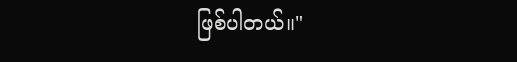ဖြစ်ပါတယ်။"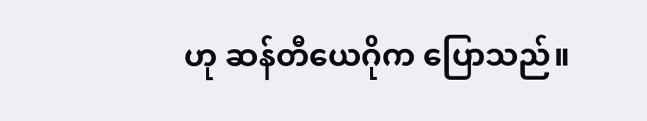ဟု ဆန်တီယေဂိုက ပြောသည်။